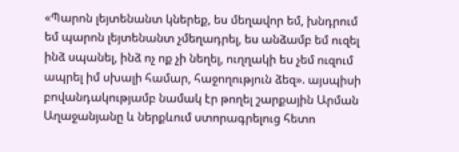«Պարոն լեյտենանտ կներեք, ես մեղավոր եմ, խնդրում եմ պարոն լեյտենանտ չմեղադրել, ես անձամբ եմ ուզել ինձ սպանել, ինձ ոչ ոք չի նեղել, ուղղակի ես չեմ ուզում ապրել իմ սխալի համար, հաջողություն ձեզ». այսպիսի բովանդակությամբ նամակ էր թողել շարքային Արման Աղաջանյանը և ներքևում ստորագրելուց հետո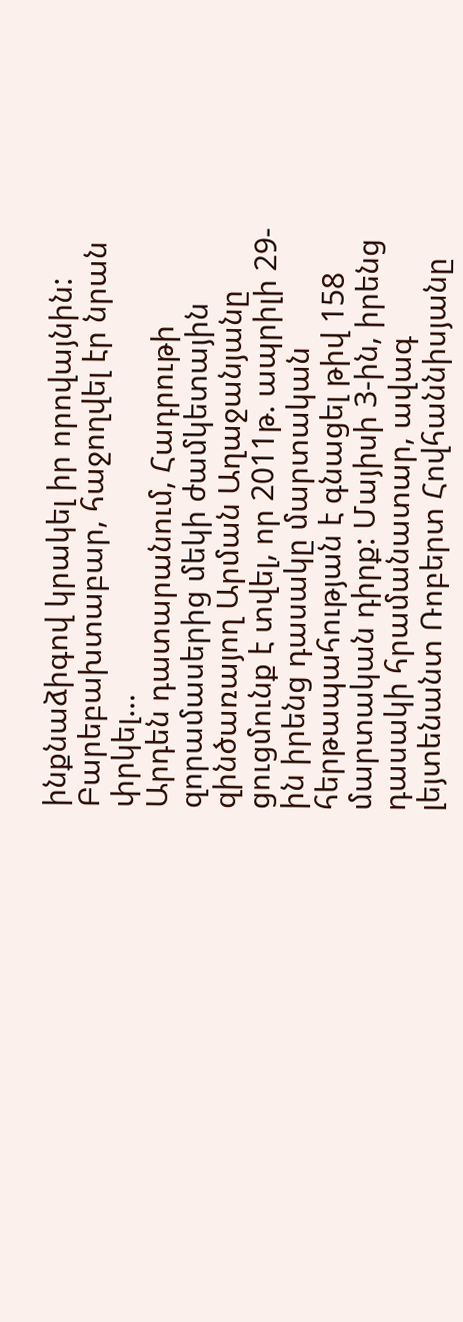ինքնաձիգով կրակել իր որովայնին: Բարեբախտաբար, հաջողվել էր նրան փրկել…
Արդեն դատարանում, Հադրութի զորամասերից մեկի ժամկետային զինծառայող Արման Աղաջանյանը ցուցմունք է տվել, որ 2011թ. ապրիլի 29-ին իրենց դասակը մարտական հերթապահության է գնացել թիվ 158 մարտական դիրք: Մայիսի 3-ին, իրենց դասակի հրամանատար, ավագ լեյտենանտ Ռոբերտ Հովհաննիսյանը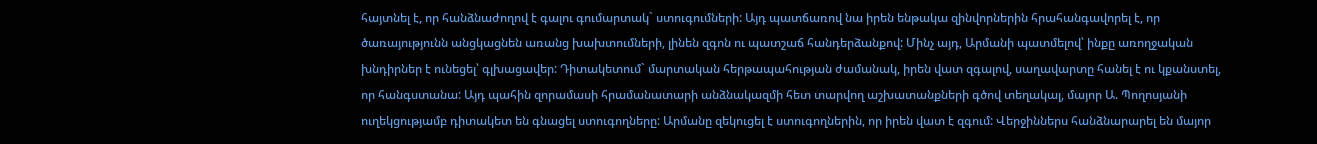հայտնել է, որ հանձնաժողով է գալու գումարտակ` ստուգումների: Այդ պատճառով նա իրեն ենթակա զինվորներին հրահանգավորել է, որ ծառայությունն անցկացնեն առանց խախտումների, լինեն զգոն ու պատշաճ հանդերձանքով: Մինչ այդ, Արմանի պատմելով՝ ինքը առողջական խնդիրներ է ունեցել՝ գլխացավեր: Դիտակետում` մարտական հերթապահության ժամանակ, իրեն վատ զգալով, սաղավարտը հանել է ու կքանստել, որ հանգստանա: Այդ պահին զորամասի հրամանատարի անձնակազմի հետ տարվող աշխատանքների գծով տեղակալ, մայոր Ա. Պողոսյանի ուղեկցությամբ դիտակետ են գնացել ստուգողները: Արմանը զեկուցել է ստուգողներին, որ իրեն վատ է զգում: Վերջիններս հանձնարարել են մայոր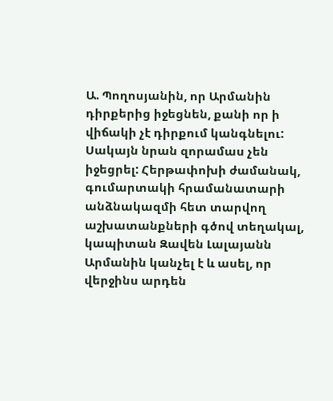Ա. Պողոսյանին, որ Արմանին դիրքերից իջեցնեն, քանի որ ի վիճակի չէ դիրքում կանգնելու: Սակայն նրան զորամաս չեն իջեցրել: Հերթափոխի ժամանակ, գումարտակի հրամանատարի անձնակազմի հետ տարվող աշխատանքների գծով տեղակալ, կապիտան Զավեն Լալայանն Արմանին կանչել է և ասել, որ վերջինս արդեն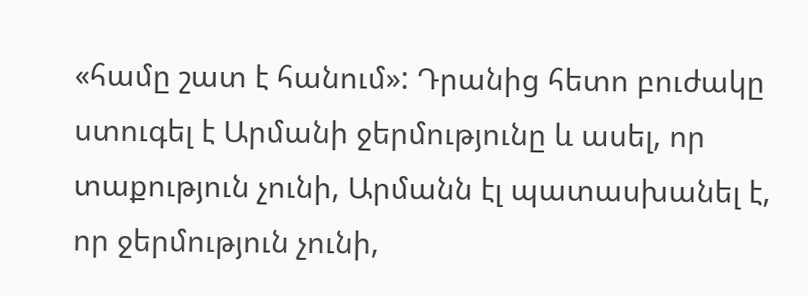«համը շատ է հանում»: Դրանից հետո բուժակը ստուգել է Արմանի ջերմությունը և ասել, որ տաքություն չունի, Արմանն էլ պատասխանել է, որ ջերմություն չունի,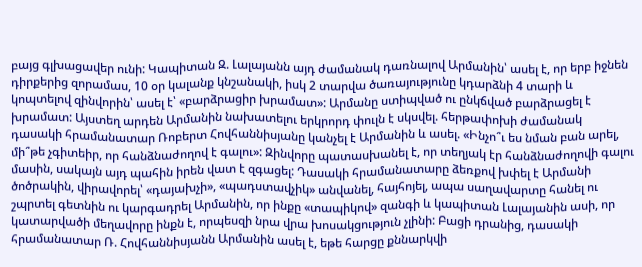բայց գլխացավեր ունի: Կապիտան Զ. Լալայանն այդ ժամանակ դառնալով Արմանին՝ ասել է, որ երբ իջնեն դիրքերից զորամաս, 10 օր կալանք կնշանակի, իսկ 2 տարվա ծառայությունը կդարձնի 4 տարի և կոպտելով զինվորին՝ ասել է՝ «բարձրացիր խրամատ»: Արմանը ստիպված ու ընկճված բարձրացել է խրամատ: Այստեղ արդեն Արմանին նախատելու երկրորդ փուլն է սկսվել. հերթափոխի ժամանակ դասակի հրամանատար Ռոբերտ Հովհաննիսյանը կանչել է Արմանին և ասել. «Ինչո՞ւ ես նման բան արել, մի՞թե չգիտեիր, որ հանձնաժողով է գալու»: Զինվորը պատասխանել է, որ տեղյակ էր հանձնաժողովի գալու մասին, սակայն այդ պահին իրեն վատ է զգացել: Դասակի հրամանատարը ձեռքով խփել է Արմանի ծոծրակին, վիրավորել՝ «դայախչի», «պադստավչիկ» անվանել, հայհոյել, ապա սաղավարտը հանել ու շպրտել գետնին ու կարգադրել Արմանին, որ ինքը «տապիկով» զանգի և կապիտան Լալայանին ասի, որ կատարվածի մեղավորը ինքն է, որպեսզի նրա վրա խոսակցություն չլինի: Բացի դրանից, դասակի հրամանատար Ռ. Հովհաննիսյանն Արմանին ասել է, եթե հարցը քննարկվի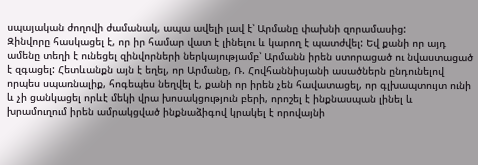սպայական ժողովի ժամանակ, ապա ավելի լավ է՝ Արմանը փախնի զորամասից:
Զինվորը հասկացել է, որ իր համար վատ է լինելու և կարող է պատժվել: Եվ քանի որ այդ ամենը տեղի է ունեցել զինվորների ներկայությամբ՝ Արմանն իրեն ստորացած ու նվաստացած է զգացել: Հետևանքն այն է եղել, որ Արմանը, Ռ. Հովհաննիսյանի ասածներն ընդունելով որպես սպառնալիք, հոգեպես նեղվել է, քանի որ իրեն չեն հավատացել, որ գլխապտույտ ունի և չի ցանկացել որևէ մեկի վրա խոսակցություն բերի, որոշել է ինքնասպան լինել և խրամուղում իրեն ամրակցված ինքնաձիգով կրակել է որովայնի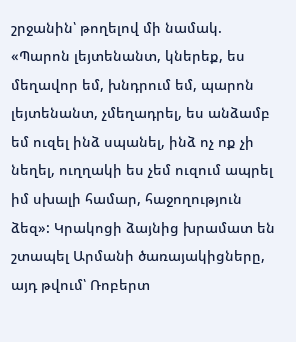շրջանին՝ թողելով մի նամակ. «Պարոն լեյտենանտ, կներեք, ես մեղավոր եմ, խնդրում եմ, պարոն լեյտենանտ, չմեղադրել, ես անձամբ եմ ուզել ինձ սպանել, ինձ ոչ ոք չի նեղել, ուղղակի ես չեմ ուզում ապրել իմ սխալի համար, հաջողություն ձեզ»: Կրակոցի ձայնից խրամատ են շտապել Արմանի ծառայակիցները, այդ թվում՝ Ռոբերտ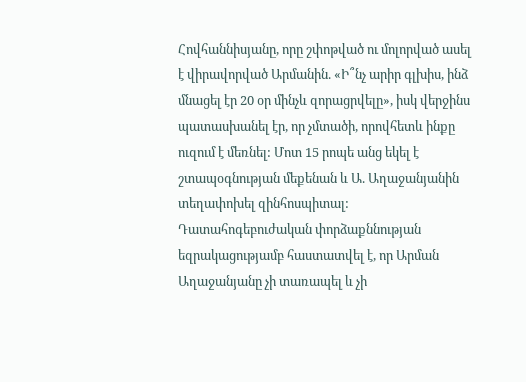Հովհաննիսյանը, որը շփոթված ու մոլորված ասել է վիրավորված Արմանին. «Ի՞նչ արիր գլխիս, ինձ մնացել էր 20 օր մինչև զորացրվելը», իսկ վերջինս պատասխանել էր, որ չմտածի, որովհետև ինքը ուզում է մեռնել: Մոտ 15 րոպե անց եկել է շտապօգնության մեքենան և Ա. Աղաջանյանին տեղափոխել զինհոսպիտալ:
Դատահոգեբուժական փորձաքննության եզրակացությամբ հաստատվել է, որ Արման Աղաջանյանը չի տառապել և չի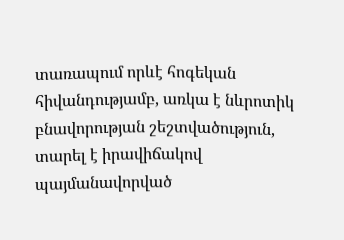տառապում որևէ հոգեկան հիվանդությամբ, առկա է նևրոտիկ բնավորության շեշտվածություն, տարել է իրավիճակով պայմանավորված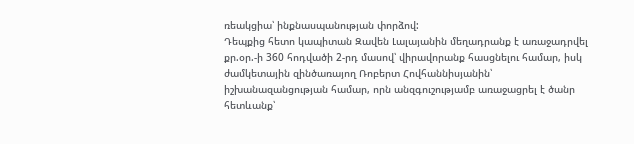ռեակցիա՝ ինքնասպանության փորձով:
Դեպքից հետո կապիտան Զավեն Լալայանին մեղադրանք է առաջադրվել քր.օր.-ի 360 հոդվածի 2-րդ մասով՝ վիրավորանք հասցնելու համար, իսկ ժամկետային զինծառայող Ռոբերտ Հովհաննիսյանին՝ իշխանազանցության համար, որն անզգուշությամբ առաջացրել է ծանր հետևանք՝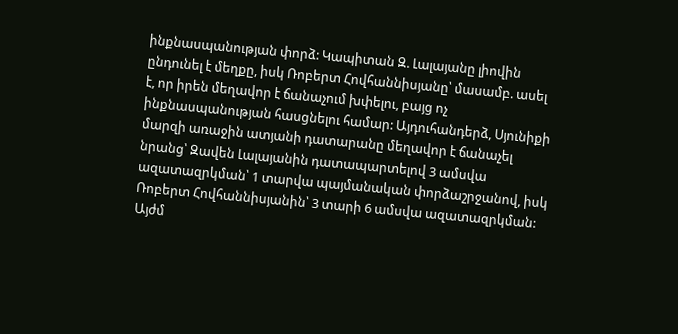ինքնասպանության փորձ: Կապիտան Զ. Լալայանը լիովին ընդունել է մեղքը, իսկ Ռոբերտ Հովհաննիսյանը՝ մասամբ. ասել է, որ իրեն մեղավոր է ճանաչում խփելու, բայց ոչ ինքնասպանության հասցնելու համար: Այդուհանդերձ, Սյունիքի մարզի առաջին ատյանի դատարանը մեղավոր է ճանաչել նրանց՝ Զավեն Լալայանին դատապարտելով 3 ամսվա ազատազրկման՝ 1 տարվա պայմանական փորձաշրջանով, իսկ Ռոբերտ Հովհաննիսյանին՝ 3 տարի 6 ամսվա ազատազրկման: Այժմ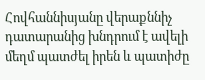Հովհաննիսյանը վերաքննիչ դատարանից խնդրում է ավելի մեղմ պատժել իրեն և պատիժը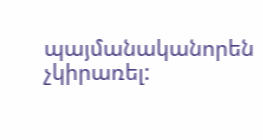պայմանականորեն չկիրառել: